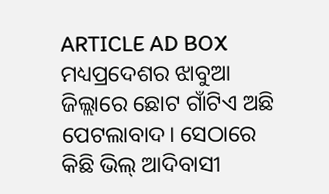ARTICLE AD BOX
ମଧ୍ୟପ୍ରଦେଶର ଝାବୁଆ ଜିଲ୍ଲାରେ ଛୋଟ ଗାଁଟିଏ ଅଛି ପେଟଲାବାଦ। ସେଠାରେ କିଛି ଭିଲ୍ ଆଦିବାସୀ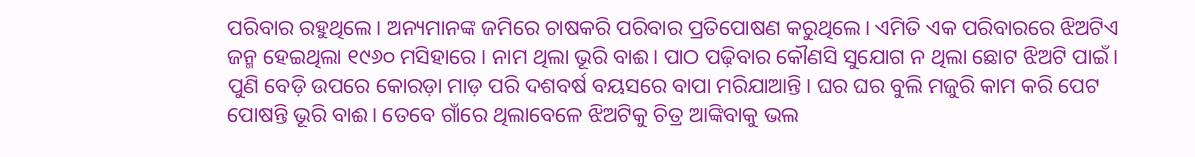ପରିବାର ରହୁଥିଲେ। ଅନ୍ୟମାନଙ୍କ ଜମିରେ ଚାଷକରି ପରିବାର ପ୍ରତିପୋଷଣ କରୁଥିଲେ। ଏମିତି ଏକ ପରିବାରରେ ଝିଅଟିଏ ଜନ୍ମ ହେଇଥିଲା ୧୯୬୦ ମସିହାରେ। ନାମ ଥିଲା ଭୂରି ବାଈ। ପାଠ ପଢ଼ିବାର କୌଣସି ସୁଯୋଗ ନ ଥିଲା ଛୋଟ ଝିଅଟି ପାଇଁ। ପୁଣି ବେଡ଼ି ଉପରେ କୋରଡ଼ା ମାଡ଼ ପରି ଦଶବର୍ଷ ବୟସରେ ବାପା ମରିଯାଆନ୍ତି। ଘର ଘର ବୁଲି ମଜୁରି କାମ କରି ପେଟ ପୋଷନ୍ତି ଭୂରି ବାଈ। ତେବେ ଗାଁରେ ଥିଲାବେଳେ ଝିଅଟିକୁ ଚିତ୍ର ଆଙ୍କିବାକୁ ଭଲ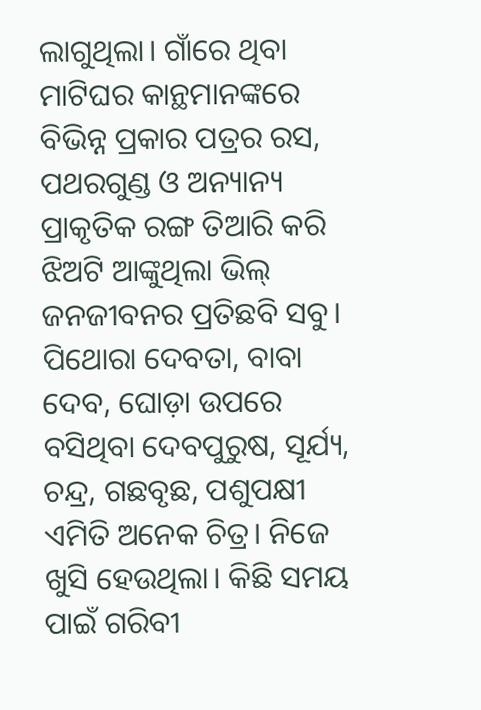ଲାଗୁଥିଲା। ଗାଁରେ ଥିବା ମାଟିଘର କାନ୍ଥମାନଙ୍କରେ ବିଭିନ୍ନ ପ୍ରକାର ପତ୍ରର ରସ, ପଥରଗୁଣ୍ଡ ଓ ଅନ୍ୟାନ୍ୟ ପ୍ରାକୃତିକ ରଙ୍ଗ ତିଆରି କରି ଝିଅଟି ଆଙ୍କୁଥିଲା ଭିଲ୍ ଜନଜୀବନର ପ୍ରତିଛବି ସବୁ। ପିଥୋରା ଦେବତା, ବାବା ଦେବ, ଘୋଡ଼ା ଉପରେ ବସିଥିବା ଦେବପୁରୁଷ, ସୂର୍ଯ୍ୟ, ଚନ୍ଦ୍ର, ଗଛବୃଛ, ପଶୁପକ୍ଷୀ ଏମିତି ଅନେକ ଚିତ୍ର। ନିଜେ ଖୁସି ହେଉଥିଲା। କିଛି ସମୟ ପାଇଁ ଗରିବୀ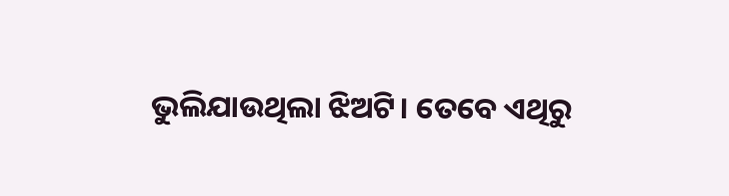ଭୁଲିଯାଉଥିଲା ଝିଅଟି। ତେବେ ଏଥିରୁ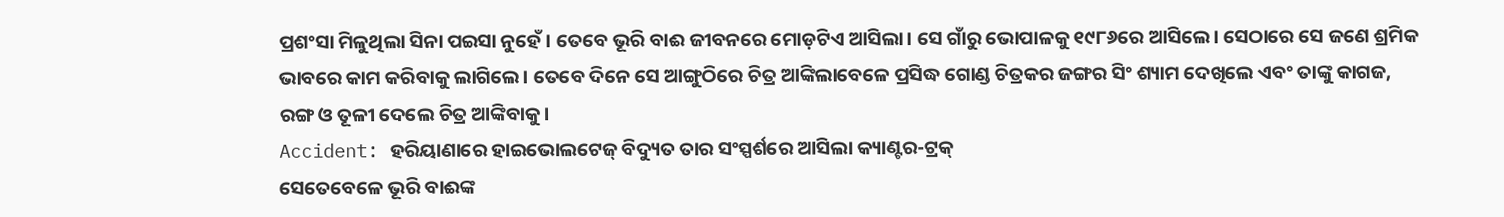ପ୍ରଶଂସା ମିଳୁଥିଲା ସିନା ପଇସା ନୁହେଁ। ତେବେ ଭୂରି ବାଈ ଜୀବନରେ ମୋଡ଼ଟିଏ ଆସିଲା। ସେ ଗାଁରୁ ଭୋପାଳକୁ ୧୯୮୬ରେ ଆସିଲେ। ସେଠାରେ ସେ ଜଣେ ଶ୍ରମିକ ଭାବରେ କାମ କରିବାକୁ ଲାଗିଲେ। ତେବେ ଦିନେ ସେ ଆଙ୍ଗୁଠିରେ ଚିତ୍ର ଆଙ୍କିଲାବେଳେ ପ୍ରସିଦ୍ଧ ଗୋଣ୍ଡ ଚିତ୍ରକର ଜଙ୍ଗର ସିଂ ଶ୍ୟାମ ଦେଖିଲେ ଏବଂ ତାଙ୍କୁ କାଗଜ, ରଙ୍ଗ ଓ ତୂଳୀ ଦେଲେ ଚିତ୍ର ଆଙ୍କିବାକୁ।
Accident: ହରିୟାଣାରେ ହାଇଭୋଲଟେଜ୍ ବିଦ୍ୟୁତ ତାର ସଂସ୍ପର୍ଶରେ ଆସିଲା କ୍ୟାଣ୍ଟର-ଟ୍ରକ୍
ସେତେବେଳେ ଭୂରି ବାଈଙ୍କ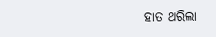ହାତ ଥରିଲା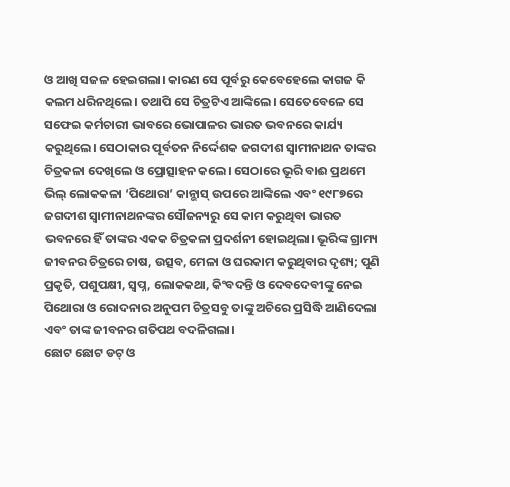ଓ ଆଖି ସଜଳ ହେଇଗଲା। କାରଣ ସେ ପୂର୍ବରୁ କେବେହେଲେ କାଗଜ କି କଲମ ଧରିନଥିଲେ। ତଥାପି ସେ ଚିତ୍ରଟିଏ ଆଙ୍କିଲେ। ସେତେବେଳେ ସେ ସଫେଇ କର୍ମଚାରୀ ଭାବରେ ଭୋପାଳର ଭାରତ ଭବନରେ କାର୍ଯ୍ୟ କରୁଥିଲେ। ସେଠାକାର ପୂର୍ବତନ ନିର୍ଦ୍ଦେଶକ ଜଗଦୀଶ ସ୍ବାମୀନାଥନ ତାଙ୍କର ଚିତ୍ରକଳା ଦେଖିଲେ ଓ ପ୍ରୋତ୍ସାହନ କଲେ। ସେଠାରେ ଭୂରି ବାଈ ପ୍ରଥମେ ଭିଲ୍ ଲୋକକଳା ‘ପିଥୋରା’ କାନ୍ଭାସ୍ ଉପରେ ଆଙ୍କିଲେ ଏବଂ ୧୯୮୭ରେ ଜଗଦୀଶ ସ୍ବାମୀନାଥନଙ୍କର ସୌଜନ୍ୟରୁ ସେ କାମ କରୁଥିବା ଭାରତ ଭବନରେ ହିଁ ତାଙ୍କର ଏକକ ଚିତ୍ରକଳା ପ୍ରଦର୍ଶନୀ ହୋଇଥିଲା। ଭୂରିଙ୍କ ଗ୍ରାମ୍ୟ ଜୀବନର ଚିତ୍ରରେ ଚାଷ, ଉତ୍ସବ, ମେଳା ଓ ଘରକାମ କରୁଥିବାର ଦୃଶ୍ୟ; ପୁଣି ପ୍ରକୃତି, ପଶୁପକ୍ଷୀ, ସ୍ବପ୍ନ, ଲୋକକଥା, କିଂବଦନ୍ତି ଓ ଦେବଦେବୀଙ୍କୁ ନେଇ ପିଥୋରା ଓ ରୋଦନାର ଅନୁପମ ଚିତ୍ରସବୁ ତାଙ୍କୁ ଅଚିରେ ପ୍ରସିଦ୍ଧି ଆଣିଦେଲା ଏବଂ ତାଙ୍କ ଜୀବନର ଗତିପଥ ବଦଳିଗଲା।
ଛୋଟ ଛୋଟ ଡଟ୍ ଓ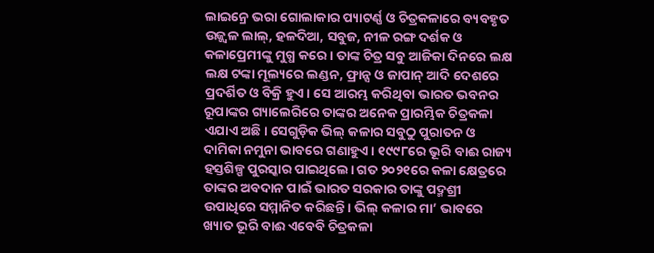ଲାଇନ୍ରେ ଭରା ଗୋଲାକାର ପ୍ୟାଟର୍ଣ୍ଣ ଓ ଚିତ୍ରକଳାରେ ବ୍ୟବହୃତ ଉଜ୍ଜ୍ବଳ ଲାଲ୍, ହଳଦିଆ, ସବୁଜ, ନୀଳ ରଙ୍ଗ ଦର୍ଶକ ଓ କଳାପ୍ରେମୀଙ୍କୁ ମୁଗ୍ଧ କରେ। ତାଙ୍କ ଚିତ୍ର ସବୁ ଆଜିକା ଦିନରେ ଲକ୍ଷ ଲକ୍ଷ ଟଙ୍କା ମୂଲ୍ୟରେ ଲଣ୍ଡନ, ଫ୍ରାନ୍ସ ଓ ଜାପାନ୍ ଆଦି ଦେଶରେ ପ୍ରଦର୍ଶିତ ଓ ବିକ୍ରି ହୁଏ। ସେ ଆରମ୍ଭ କରିଥିବା ଭାରତ ଭବନର ରୂପାଙ୍କର ଗ୍ୟାଲେରିରେ ତାଙ୍କର ଅନେକ ପ୍ରାରମ୍ଭିକ ଚିତ୍ରକଳା ଏଯାଏ ଅଛି। ସେଗୁଡ଼ିକ ଭିଲ୍ କଳାର ସବୁଠୁ ପୁରାତନ ଓ ଦାମିକା ନମୁନା ଭାବରେ ଗଣାହୁଏ। ୧୯୯୮ରେ ଭୂରି ବାଈ ରାଜ୍ୟ ହସ୍ତଶିଳ୍ପ ପୁରସ୍କାର ପାଇଥିଲେ। ଗତ ୨୦୨୧ରେ କଳା କ୍ଷେତ୍ରରେ ତାଙ୍କର ଅବଦାନ ପାଇଁ ଭାରତ ସରକାର ତାଙ୍କୁ ପଦ୍ମଶ୍ରୀ ଉପାଧିରେ ସମ୍ମାନିତ କରିଛନ୍ତି। ଭିଲ୍ କଳାର ମା’ ଭାବରେ ଖ୍ୟାତ ଭୂରି ବାଈ ଏବେବି ଚିତ୍ରକଳା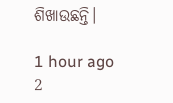ଶିଖାଉଛନ୍ତି।

1 hour ago
2